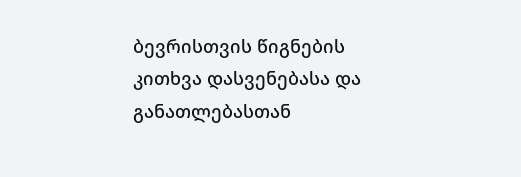ბევრისთვის წიგნების კითხვა დასვენებასა და განათლებასთან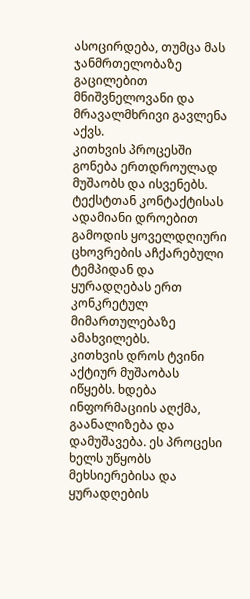ასოცირდება, თუმცა მას ჯანმრთელობაზე გაცილებით მნიშვნელოვანი და მრავალმხრივი გავლენა აქვს.
კითხვის პროცესში გონება ერთდროულად მუშაობს და ისვენებს. ტექსტთან კონტაქტისას ადამიანი დროებით გამოდის ყოველდღიური ცხოვრების აჩქარებული ტემპიდან და ყურადღებას ერთ კონკრეტულ მიმართულებაზე ამახვილებს.
კითხვის დროს ტვინი აქტიურ მუშაობას იწყებს. ხდება ინფორმაციის აღქმა, გაანალიზება და დამუშავება. ეს პროცესი ხელს უწყობს მეხსიერებისა და ყურადღების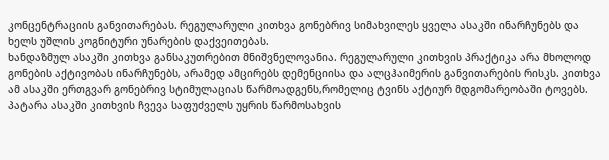კონცენტრაციის განვითარებას. რეგულარული კითხვა გონებრივ სიმახვილეს ყველა ასაკში ინარჩუნებს და ხელს უშლის კოგნიტური უნარების დაქვეითებას.
ხანდაზმულ ასაკში კითხვა განსაკუთრებით მნიშვნელოვანია. რეგულარული კითხვის პრაქტიკა არა მხოლოდ გონების აქტივობას ინარჩუნებს, არამედ ამცირებს დემენციისა და ალცჰაიმერის განვითარების რისკს. კითხვა ამ ასაკში ერთგვარ გონებრივ სტიმულაციას წარმოადგენს,რომელიც ტვინს აქტიურ მდგომარეობაში ტოვებს.
პატარა ასაკში კითხვის ჩვევა საფუძველს უყრის წარმოსახვის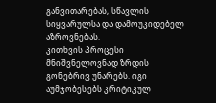განვითარებას, სწავლის სიყვარულსა და დამოუკიდებელ აზროვნებას.
კითხვის პროცესი მნიშვნელოვნად ზრდის გონებრივ უნარებს. იგი აუმჯობესებს კრიტიკულ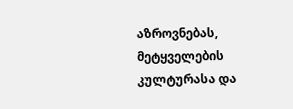აზროვნებას, მეტყველების კულტურასა და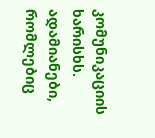კომუნიკაციის ხარისხს. ადამიანები, რომლებიც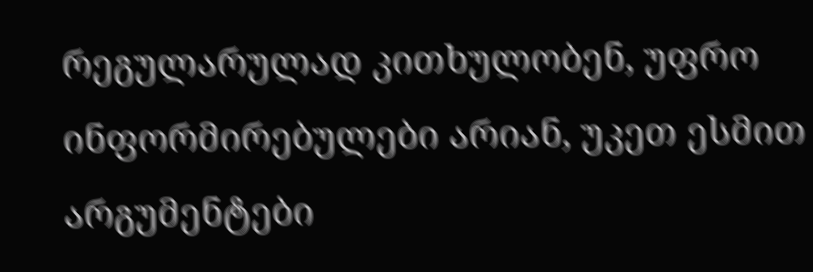რეგულარულად კითხულობენ, უფრო ინფორმირებულები არიან, უკეთ ესმით არგუმენტები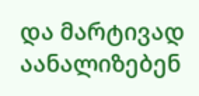და მარტივად აანალიზებენ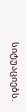სიტუაციებს.